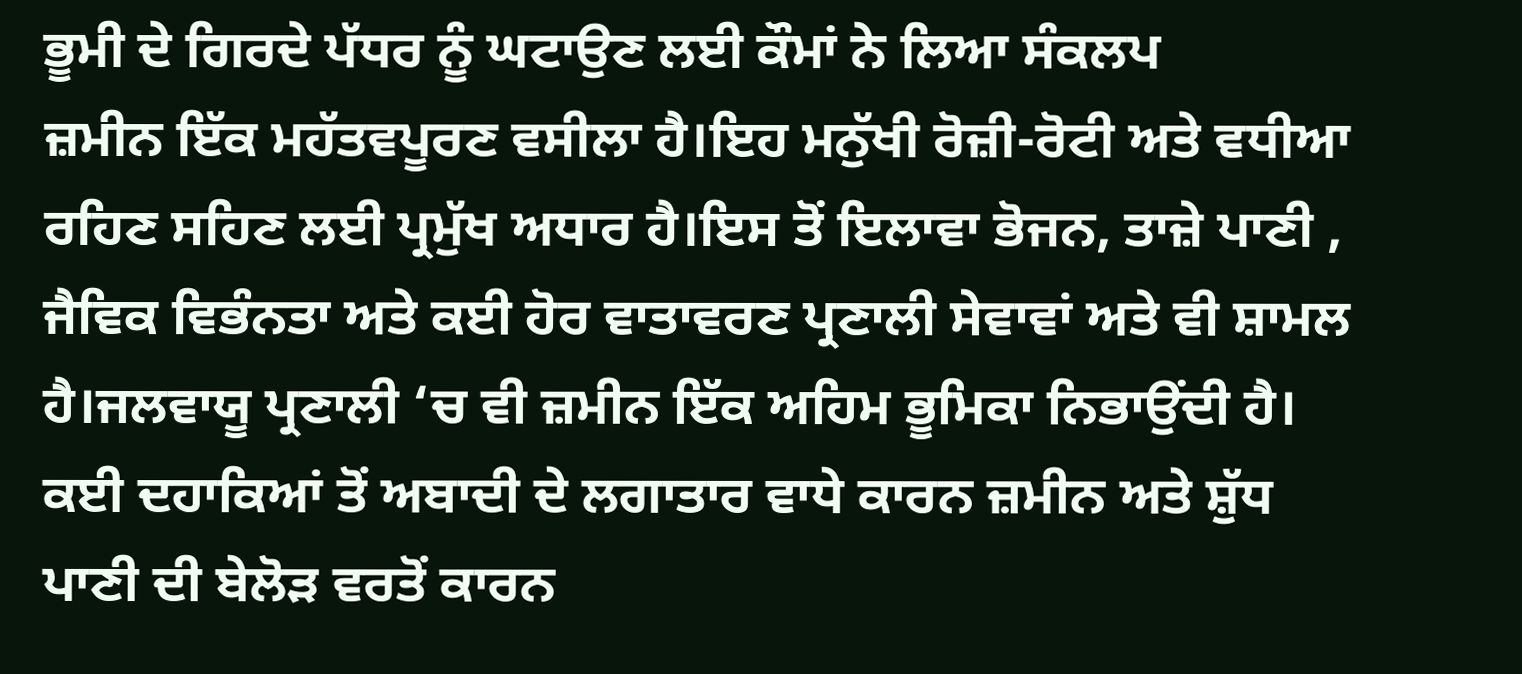ਭੂਮੀ ਦੇ ਗਿਰਦੇ ਪੱਧਰ ਨੂੰ ਘਟਾਉਣ ਲਈ ਕੌਮਾਂ ਨੇ ਲਿਆ ਸੰਕਲਪ
ਜ਼ਮੀਨ ਇੱਕ ਮਹੱਤਵਪੂਰਣ ਵਸੀਲਾ ਹੈ।ਇਹ ਮਨੁੱਖੀ ਰੋਜ਼ੀ-ਰੋਟੀ ਅਤੇ ਵਧੀਆ ਰਹਿਣ ਸਹਿਣ ਲਈ ਪ੍ਰਮੁੱਖ ਅਧਾਰ ਹੈ।ਇਸ ਤੋਂ ਇਲਾਵਾ ਭੋਜਨ, ਤਾਜ਼ੇ ਪਾਣੀ , ਜੈਵਿਕ ਵਿਭੰਨਤਾ ਅਤੇ ਕਈ ਹੋਰ ਵਾਤਾਵਰਣ ਪ੍ਰਣਾਲੀ ਸੇਵਾਵਾਂ ਅਤੇ ਵੀ ਸ਼ਾਮਲ ਹੈ।ਜਲਵਾਯੂ ਪ੍ਰਣਾਲੀ ‘ਚ ਵੀ ਜ਼ਮੀਨ ਇੱਕ ਅਹਿਮ ਭੂਮਿਕਾ ਨਿਭਾਉਂਦੀ ਹੈ।
ਕਈ ਦਹਾਕਿਆਂ ਤੋਂ ਅਬਾਦੀ ਦੇ ਲਗਾਤਾਰ ਵਾਧੇ ਕਾਰਨ ਜ਼ਮੀਨ ਅਤੇ ਸ਼ੁੱਧ ਪਾਣੀ ਦੀ ਬੇਲੋੜ ਵਰਤੋਂ ਕਾਰਨ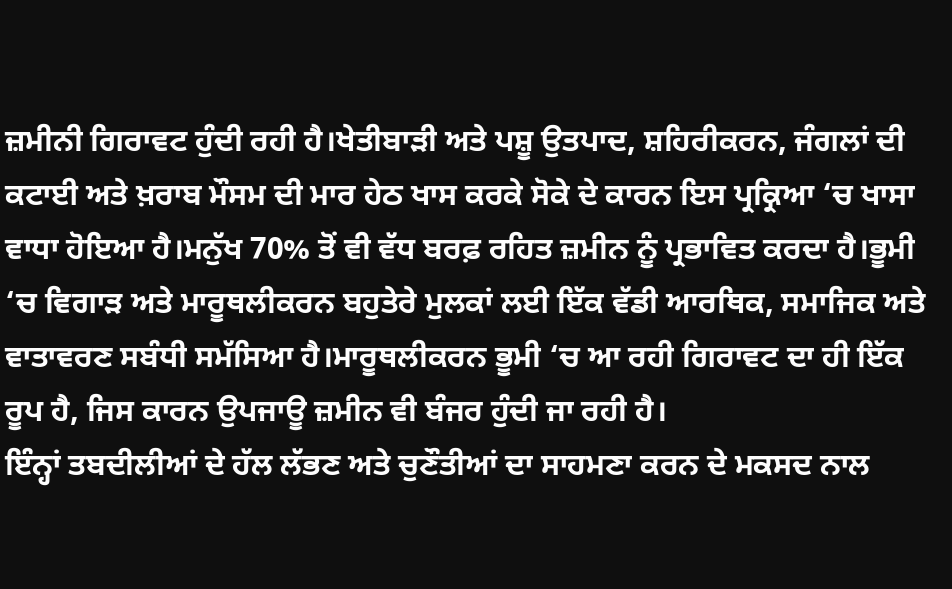ਜ਼ਮੀਨੀ ਗਿਰਾਵਟ ਹੁੰਦੀ ਰਹੀ ਹੈ।ਖੇਤੀਬਾੜੀ ਅਤੇ ਪਸ਼ੂ ਉਤਪਾਦ, ਸ਼ਹਿਰੀਕਰਨ, ਜੰਗਲਾਂ ਦੀ ਕਟਾਈ ਅਤੇ ਖ਼ਰਾਬ ਮੌਸਮ ਦੀ ਮਾਰ ਹੇਠ ਖਾਸ ਕਰਕੇ ਸੋਕੇ ਦੇ ਕਾਰਨ ਇਸ ਪ੍ਰਕ੍ਰਿਆ ‘ਚ ਖਾਸਾ ਵਾਧਾ ਹੋਇਆ ਹੈ।ਮਨੁੱਖ 70% ਤੋਂ ਵੀ ਵੱਧ ਬਰਫ਼ ਰਹਿਤ ਜ਼ਮੀਨ ਨੂੰ ਪ੍ਰਭਾਵਿਤ ਕਰਦਾ ਹੈ।ਭੂਮੀ ‘ਚ ਵਿਗਾੜ ਅਤੇ ਮਾਰੂਥਲੀਕਰਨ ਬਹੁਤੇਰੇ ਮੁਲਕਾਂ ਲਈ ਇੱਕ ਵੱਡੀ ਆਰਥਿਕ, ਸਮਾਜਿਕ ਅਤੇ ਵਾਤਾਵਰਣ ਸਬੰਧੀ ਸਮੱਸਿਆ ਹੈ।ਮਾਰੂਥਲੀਕਰਨ ਭੂਮੀ ‘ਚ ਆ ਰਹੀ ਗਿਰਾਵਟ ਦਾ ਹੀ ਇੱਕ ਰੂਪ ਹੈ, ਜਿਸ ਕਾਰਨ ਉਪਜਾਊ ਜ਼ਮੀਨ ਵੀ ਬੰਜਰ ਹੁੰਦੀ ਜਾ ਰਹੀ ਹੈ।
ਇੰਨ੍ਹਾਂ ਤਬਦੀਲੀਆਂ ਦੇ ਹੱਲ ਲੱਭਣ ਅਤੇ ਚੁਣੌਤੀਆਂ ਦਾ ਸਾਹਮਣਾ ਕਰਨ ਦੇ ਮਕਸਦ ਨਾਲ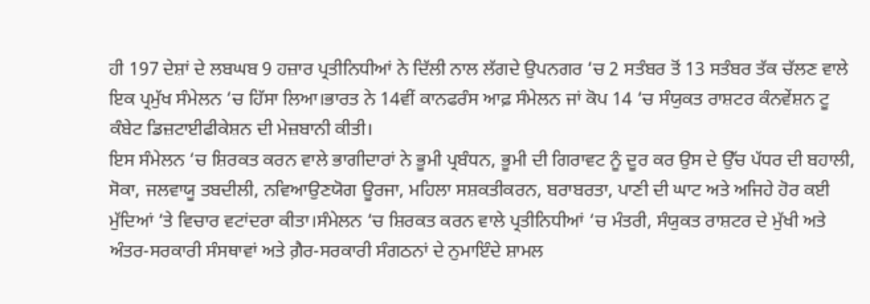ਹੀ 197 ਦੇਸ਼ਾਂ ਦੇ ਲਬਘਬ 9 ਹਜ਼ਾਰ ਪ੍ਰਤੀਨਿਧੀਆਂ ਨੇ ਦਿੱਲੀ ਨਾਲ ਲੱਗਦੇ ਉਪਨਗਰ ‘ਚ 2 ਸਤੰਬਰ ਤੋਂ 13 ਸਤੰਬਰ ਤੱਕ ਚੱਲਣ ਵਾਲੇ ਇਕ ਪ੍ਰਮੁੱਖ ਸੰਮੇਲਨ ‘ਚ ਹਿੱਸਾ ਲਿਆ।ਭਾਰਤ ਨੇ 14ਵੀਂ ਕਾਨਫਰੰਸ ਆਫ਼ ਸੰਮੇਲਨ ਜਾਂ ਕੋਪ 14 ‘ਚ ਸੰਯੁਕਤ ਰਾਸ਼ਟਰ ਕੰਨਵੇਂਸ਼ਨ ਟੂ ਕੰਬੇਟ ਡਿਜ਼ਟਾਈਫੀਕੇਸ਼ਨ ਦੀ ਮੇਜ਼ਬਾਨੀ ਕੀਤੀ।
ਇਸ ਸੰਮੇਲਨ ‘ਚ ਸ਼ਿਰਕਤ ਕਰਨ ਵਾਲੇ ਭਾਗੀਦਾਰਾਂ ਨੇ ਭੂਮੀ ਪ੍ਰਬੰਧਨ, ਭੂਮੀ ਦੀ ਗਿਰਾਵਟ ਨੂੰ ਦੂਰ ਕਰ ਉਸ ਦੇ ਉੱਚ ਪੱਧਰ ਦੀ ਬਹਾਲੀ, ਸੋਕਾ, ਜਲਵਾਯੂ ਤਬਦੀਲੀ, ਨਵਿਆਉਣਯੋਗ ਊਰਜਾ, ਮਹਿਲਾ ਸਸ਼ਕਤੀਕਰਨ, ਬਰਾਬਰਤਾ, ਪਾਣੀ ਦੀ ਘਾਟ ਅਤੇ ਅਜਿਹੇ ਹੋਰ ਕਈ ਮੁੱਦਿਆਂ ‘ਤੇ ਵਿਚਾਰ ਵਟਾਂਦਰਾ ਕੀਤਾ।ਸੰਮੇਲਨ ‘ਚ ਸ਼ਿਰਕਤ ਕਰਨ ਵਾਲੇ ਪ੍ਰਤੀਨਿਧੀਆਂ ‘ਚ ਮੰਤਰੀ, ਸੰਯੁਕਤ ਰਾਸ਼ਟਰ ਦੇ ਮੁੱਖੀ ਅਤੇ ਅੰਤਰ-ਸਰਕਾਰੀ ਸੰਸਥਾਵਾਂ ਅਤੇ ਗ਼ੈਰ-ਸਰਕਾਰੀ ਸੰਗਠਨਾਂ ਦੇ ਨੁਮਾਇੰਦੇ ਸ਼ਾਮਲ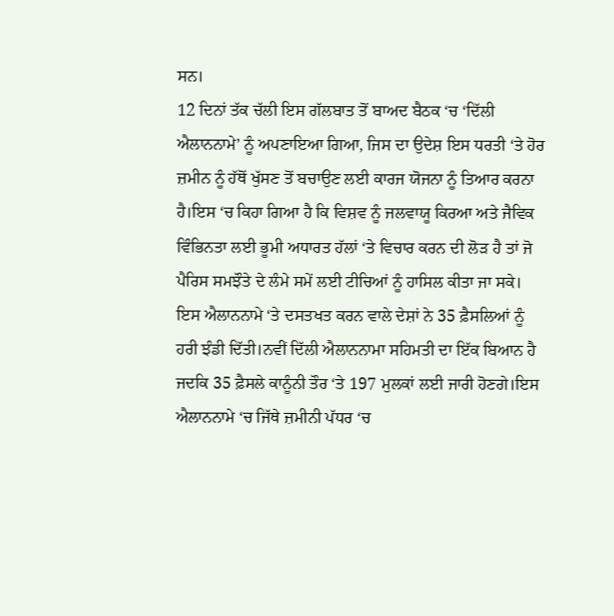ਸਨ।
12 ਦਿਨਾਂ ਤੱਕ ਚੱਲੀ ਇਸ ਗੱਲਬਾਤ ਤੋਂ ਬਾਅਦ ਬੈਠਕ ‘ਚ ‘ਦਿੱਲੀ ਐਲਾਨਨਾਮੇ’ ਨੂੰ ਅਪਣਾਇਆ ਗਿਆ, ਜਿਸ ਦਾ ਉਦੇਸ਼ ਇਸ ਧਰਤੀ ‘ਤੇ ਹੋਰ ਜ਼ਮੀਨ ਨੂੰ ਹੱਥੋਂ ਖੁੱਸਣ ਤੋਂ ਬਚਾਉਣ ਲਈ ਕਾਰਜ ਯੋਜਨਾ ਨੂੰ ਤਿਆਰ ਕਰਨਾ ਹੈ।ਇਸ ‘ਚ ਕਿਹਾ ਗਿਆ ਹੈ ਕਿ ਵਿਸ਼ਵ ਨੂੰ ਜਲਵਾਯੂ ਕਿਰਆ ਅਤੇ ਜੈਵਿਕ ਵਿੰਭਿਨਤਾ ਲਈ ਭੂਮੀ ਅਧਾਰਤ ਹੱਲਾਂ ‘ਤੇ ਵਿਚਾਰ ਕਰਨ ਦੀ ਲੋੜ ਹੈ ਤਾਂ ਜੋ ਪੈਰਿਸ ਸਮਝੌਤੇ ਦੇ ਲੰਮੇ ਸਮੇਂ ਲਈ ਟੀਚਿਆਂ ਨੂੰ ਹਾਸਿਲ ਕੀਤਾ ਜਾ ਸਕੇ।
ਇਸ ਐਲਾਨਨਾਮੇ ‘ਤੇ ਦਸਤਖਤ ਕਰਨ ਵਾਲੇ ਦੇਸ਼ਾਂ ਨੇ 35 ਫ਼ੈਸਲਿਆਂ ਨੂੰ ਹਰੀ ਝੰਡੀ ਦਿੱਤੀ।ਨਵੀਂ ਦਿੱਲੀ ਐਲਾਨਨਾਮਾ ਸਹਿਮਤੀ ਦਾ ਇੱਕ ਬਿਆਨ ਹੈ ਜਦਕਿ 35 ਫ਼ੈਸਲੇ ਕਾਨੂੰਨੀ ਤੌਰ ‘ਤੇ 197 ਮੁਲਕਾਂ ਲਈ ਜਾਰੀ ਹੋਣਗੇ।ਇਸ ਐਲਾਨਨਾਮੇ ‘ਚ ਜਿੱਥੇ ਜ਼ਮੀਨੀ ਪੱਧਰ ‘ਚ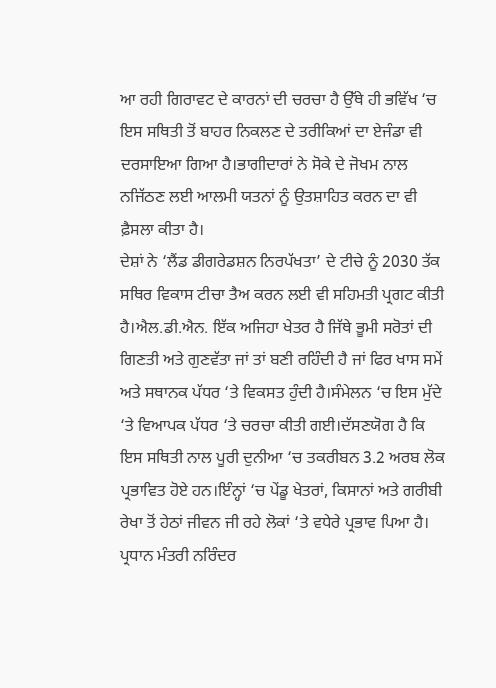ਆ ਰਹੀ ਗਿਰਾਵਟ ਦੇ ਕਾਰਨਾਂ ਦੀ ਚਰਚਾ ਹੈ ਉੱਥੇ ਹੀ ਭਵਿੱਖ ‘ਚ ਇਸ ਸਥਿਤੀ ਤੋਂ ਬਾਹਰ ਨਿਕਲਣ ਦੇ ਤਰੀਕਿਆਂ ਦਾ ਏਜੰਡਾ ਵੀ ਦਰਸਾਇਆ ਗਿਆ ਹੈ।ਭਾਗੀਦਾਰਾਂ ਨੇ ਸੋਕੇ ਦੇ ਜੋਖਮ ਨਾਲ ਨਜਿੱਠਣ ਲਈ ਆਲਮੀ ਯਤਨਾਂ ਨੂੰ ਉਤਸ਼ਾਹਿਤ ਕਰਨ ਦਾ ਵੀ ਫ਼ੈਸਲਾ ਕੀਤਾ ਹੈ।
ਦੇਸ਼ਾਂ ਨੇ ‘ਲੈਂਡ ਡੀਗਰੇਡਸ਼ਨ ਨਿਰਪੱਖਤਾ’ ਦੇ ਟੀਚੇ ਨੂੰ 2030 ਤੱਕ ਸਥਿਰ ਵਿਕਾਸ ਟੀਚਾ ਤੈਅ ਕਰਨ ਲਈ ਵੀ ਸਹਿਮਤੀ ਪ੍ਰਗਟ ਕੀਤੀ ਹੈ।ਐਲ.ਡੀ.ਐਨ. ਇੱਕ ਅਜਿਹਾ ਖੇਤਰ ਹੈ ਜਿੱਥੇ ਭੂਮੀ ਸਰੋਤਾਂ ਦੀ ਗਿਣਤੀ ਅਤੇ ਗੁਣਵੱਤਾ ਜਾਂ ਤਾਂ ਬਣੀ ਰਹਿੰਦੀ ਹੈ ਜਾਂ ਫਿਰ ਖਾਸ ਸਮੇਂ ਅਤੇ ਸਥਾਨਕ ਪੱਧਰ ‘ਤੇ ਵਿਕਸਤ ਹੁੰਦੀ ਹੈ।ਸੰਮੇਲਨ ‘ਚ ਇਸ ਮੁੱਦੇ ‘ਤੇ ਵਿਆਪਕ ਪੱਧਰ ‘ਤੇ ਚਰਚਾ ਕੀਤੀ ਗਈ।ਦੱਸਣਯੋਗ ਹੈ ਕਿ ਇਸ ਸਥਿਤੀ ਨਾਲ ਪੂਰੀ ਦੁਨੀਆ ‘ਚ ਤਕਰੀਬਨ 3.2 ਅਰਬ ਲੋਕ ਪ੍ਰਭਾਵਿਤ ਹੋਏ ਹਨ।ਇੰਨ੍ਹਾਂ ‘ਚ ਪੇਂਡੂ ਖੇਤਰਾਂ, ਕਿਸਾਨਾਂ ਅਤੇ ਗਰੀਬੀ ਰੇਖਾ ਤੋਂ ਹੇਠਾਂ ਜੀਵਨ ਜੀ ਰਹੇ ਲੋਕਾਂ ‘ਤੇ ਵਧੇਰੇ ਪ੍ਰਭਾਵ ਪਿਆ ਹੈ।
ਪ੍ਰਧਾਨ ਮੰਤਰੀ ਨਰਿੰਦਰ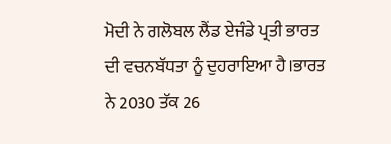ਮੋਦੀ ਨੇ ਗਲੋਬਲ ਲੈਂਡ ਏਜੰਡੇ ਪ੍ਰਤੀ ਭਾਰਤ ਦੀ ਵਚਨਬੱਧਤਾ ਨੂੰ ਦੁਹਰਾਇਆ ਹੈ।ਭਾਰਤ ਨੇ 2030 ਤੱਕ 26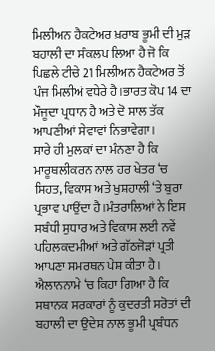ਮਿਲੀਅਨ ਹੈਕਟੇਅਰ ਖ਼ਰਾਬ ਭੂਮੀ ਦੀ ਮੁੜ ਬਹਾਲੀ ਦਾ ਸੰਕਲਪ ਲਿਆ ਹੈ ਜੋ ਕਿ ਪਿਛਲੇ ਟੀਚੇ 21 ਮਿਲੀਅਨ ਹੈਕਟੇਅਰ ਤੋਂ ਪੰਜ ਮਿਲੀਅਂ ਵਧੇਰੇ ਹੈ।ਭਾਰਤ ਕੋਪ 14 ਦਾ ਮੌਜੂਦਾ ਪ੍ਰਧਾਨ ਹੈ ਅਤੇ ਦੋ ਸਾਲ ਤੱਕ ਆਪਣੀਆਂ ਸੇਵਾਵਾਂ ਨਿਭਾਵੇਗਾ।
ਸਾਰੇ ਹੀ ਮੁਲਕਾਂ ਦਾ ਮੰਨਣਾ ਹੈ ਕਿ ਮਾਰੂਥਲੀਕਰਨ ਨਾਲ ਹਰ ਖੇਤਰ ‘ਚ ਸਿਹਤ, ਵਿਕਾਸ ਅਤੇ ਖੁਸ਼ਹਾਲੀ ‘ਤੇ ਬੁਰਾ ਪ੍ਰਭਾਵ ਪਾਉਂਦਾ ਹੈ।ਮੰਤਰਾਲਿਆਂ ਨੇ ਇਸ ਸਬੰਧੀ ਸੁਧਾਰ ਅਤੇ ਵਿਕਾਸ ਲਈ ਨਵੇਂ ਪਹਿਲਕਦਮੀਆਂ ਅਤੇ ਗੱਠਜੋੜਾਂ ਪ੍ਰਤੀ ਆਪਣਾ ਸਮਰਥਨ ਪੇਸ਼ ਕੀਤਾ ਹੈ।
ਐਲਾਨਨਾਮੇ ‘ਚ ਕਿਹਾ ਗਿਆ ਹੈ ਕਿ ਸਥਾਨਕ ਸਰਕਾਰਾਂ ਨੂੰ ਕੁਦਰਤੀ ਸਰੋਤਾਂ ਦੀ ਬਹਾਲੀ ਦਾ ਉਦੇਸ਼ ਨਾਲ ਭੂਮੀ ਪ੍ਰਬੰਧਨ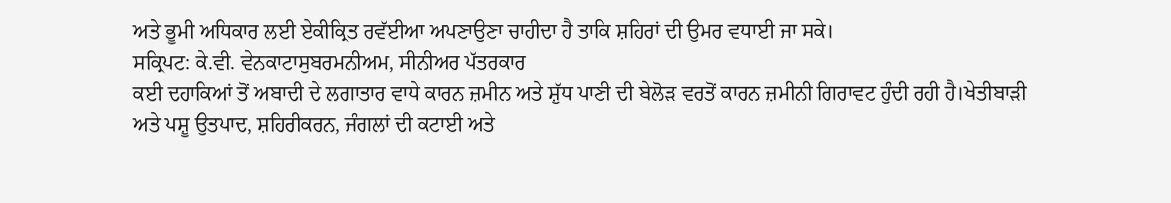ਅਤੇ ਭੂਮੀ ਅਧਿਕਾਰ ਲਈ ਏਕੀਕ੍ਰਿਤ ਰਵੱਈਆ ਅਪਣਾਉਣਾ ਚਾਹੀਦਾ ਹੈ ਤਾਕਿ ਸ਼ਹਿਰਾਂ ਦੀ ਉਮਰ ਵਧਾਈ ਜਾ ਸਕੇ।
ਸਕ੍ਰਿਪਟ: ਕੇ.ਵੀ. ਵੇਨਕਾਟਾਸੁਬਰਮਨੀਅਮ, ਸੀਨੀਅਰ ਪੱਤਰਕਾਰ
ਕਈ ਦਹਾਕਿਆਂ ਤੋਂ ਅਬਾਦੀ ਦੇ ਲਗਾਤਾਰ ਵਾਧੇ ਕਾਰਨ ਜ਼ਮੀਨ ਅਤੇ ਸ਼ੁੱਧ ਪਾਣੀ ਦੀ ਬੇਲੋੜ ਵਰਤੋਂ ਕਾਰਨ ਜ਼ਮੀਨੀ ਗਿਰਾਵਟ ਹੁੰਦੀ ਰਹੀ ਹੈ।ਖੇਤੀਬਾੜੀ ਅਤੇ ਪਸ਼ੂ ਉਤਪਾਦ, ਸ਼ਹਿਰੀਕਰਨ, ਜੰਗਲਾਂ ਦੀ ਕਟਾਈ ਅਤੇ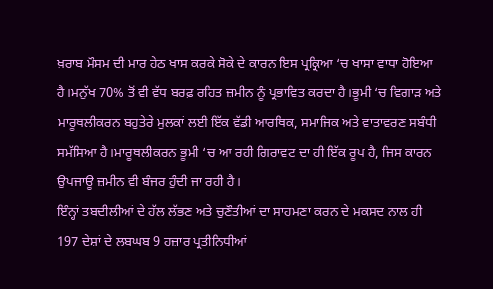ਖ਼ਰਾਬ ਮੌਸਮ ਦੀ ਮਾਰ ਹੇਠ ਖਾਸ ਕਰਕੇ ਸੋਕੇ ਦੇ ਕਾਰਨ ਇਸ ਪ੍ਰਕ੍ਰਿਆ ‘ਚ ਖਾਸਾ ਵਾਧਾ ਹੋਇਆ ਹੈ।ਮਨੁੱਖ 70% ਤੋਂ ਵੀ ਵੱਧ ਬਰਫ਼ ਰਹਿਤ ਜ਼ਮੀਨ ਨੂੰ ਪ੍ਰਭਾਵਿਤ ਕਰਦਾ ਹੈ।ਭੂਮੀ ‘ਚ ਵਿਗਾੜ ਅਤੇ ਮਾਰੂਥਲੀਕਰਨ ਬਹੁਤੇਰੇ ਮੁਲਕਾਂ ਲਈ ਇੱਕ ਵੱਡੀ ਆਰਥਿਕ, ਸਮਾਜਿਕ ਅਤੇ ਵਾਤਾਵਰਣ ਸਬੰਧੀ ਸਮੱਸਿਆ ਹੈ।ਮਾਰੂਥਲੀਕਰਨ ਭੂਮੀ ‘ਚ ਆ ਰਹੀ ਗਿਰਾਵਟ ਦਾ ਹੀ ਇੱਕ ਰੂਪ ਹੈ, ਜਿਸ ਕਾਰਨ ਉਪਜਾਊ ਜ਼ਮੀਨ ਵੀ ਬੰਜਰ ਹੁੰਦੀ ਜਾ ਰਹੀ ਹੈ।
ਇੰਨ੍ਹਾਂ ਤਬਦੀਲੀਆਂ ਦੇ ਹੱਲ ਲੱਭਣ ਅਤੇ ਚੁਣੌਤੀਆਂ ਦਾ ਸਾਹਮਣਾ ਕਰਨ ਦੇ ਮਕਸਦ ਨਾਲ ਹੀ 197 ਦੇਸ਼ਾਂ ਦੇ ਲਬਘਬ 9 ਹਜ਼ਾਰ ਪ੍ਰਤੀਨਿਧੀਆਂ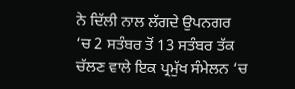ਨੇ ਦਿੱਲੀ ਨਾਲ ਲੱਗਦੇ ਉਪਨਗਰ ‘ਚ 2 ਸਤੰਬਰ ਤੋਂ 13 ਸਤੰਬਰ ਤੱਕ ਚੱਲਣ ਵਾਲੇ ਇਕ ਪ੍ਰਮੁੱਖ ਸੰਮੇਲਨ ‘ਚ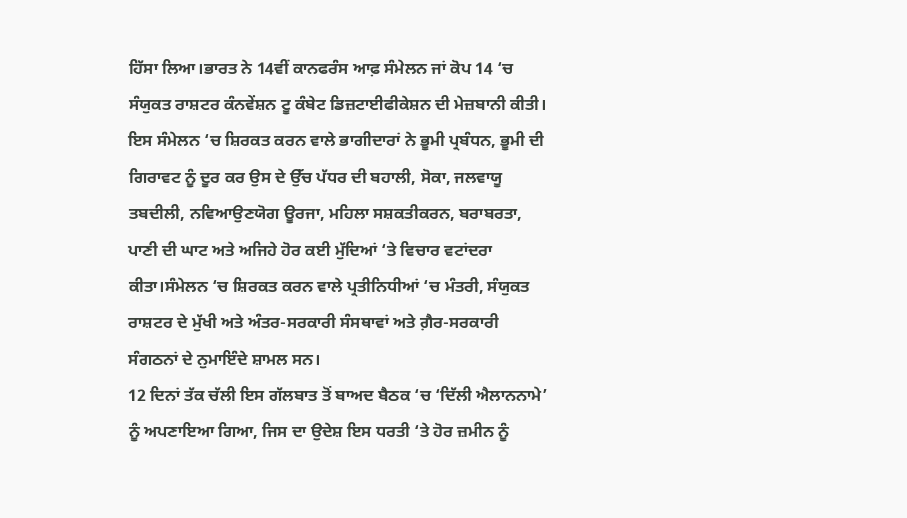ਹਿੱਸਾ ਲਿਆ।ਭਾਰਤ ਨੇ 14ਵੀਂ ਕਾਨਫਰੰਸ ਆਫ਼ ਸੰਮੇਲਨ ਜਾਂ ਕੋਪ 14 ‘ਚ ਸੰਯੁਕਤ ਰਾਸ਼ਟਰ ਕੰਨਵੇਂਸ਼ਨ ਟੂ ਕੰਬੇਟ ਡਿਜ਼ਟਾਈਫੀਕੇਸ਼ਨ ਦੀ ਮੇਜ਼ਬਾਨੀ ਕੀਤੀ।
ਇਸ ਸੰਮੇਲਨ ‘ਚ ਸ਼ਿਰਕਤ ਕਰਨ ਵਾਲੇ ਭਾਗੀਦਾਰਾਂ ਨੇ ਭੂਮੀ ਪ੍ਰਬੰਧਨ, ਭੂਮੀ ਦੀ ਗਿਰਾਵਟ ਨੂੰ ਦੂਰ ਕਰ ਉਸ ਦੇ ਉੱਚ ਪੱਧਰ ਦੀ ਬਹਾਲੀ, ਸੋਕਾ, ਜਲਵਾਯੂ ਤਬਦੀਲੀ, ਨਵਿਆਉਣਯੋਗ ਊਰਜਾ, ਮਹਿਲਾ ਸਸ਼ਕਤੀਕਰਨ, ਬਰਾਬਰਤਾ, ਪਾਣੀ ਦੀ ਘਾਟ ਅਤੇ ਅਜਿਹੇ ਹੋਰ ਕਈ ਮੁੱਦਿਆਂ ‘ਤੇ ਵਿਚਾਰ ਵਟਾਂਦਰਾ ਕੀਤਾ।ਸੰਮੇਲਨ ‘ਚ ਸ਼ਿਰਕਤ ਕਰਨ ਵਾਲੇ ਪ੍ਰਤੀਨਿਧੀਆਂ ‘ਚ ਮੰਤਰੀ, ਸੰਯੁਕਤ ਰਾਸ਼ਟਰ ਦੇ ਮੁੱਖੀ ਅਤੇ ਅੰਤਰ-ਸਰਕਾਰੀ ਸੰਸਥਾਵਾਂ ਅਤੇ ਗ਼ੈਰ-ਸਰਕਾਰੀ ਸੰਗਠਨਾਂ ਦੇ ਨੁਮਾਇੰਦੇ ਸ਼ਾਮਲ ਸਨ।
12 ਦਿਨਾਂ ਤੱਕ ਚੱਲੀ ਇਸ ਗੱਲਬਾਤ ਤੋਂ ਬਾਅਦ ਬੈਠਕ ‘ਚ ‘ਦਿੱਲੀ ਐਲਾਨਨਾਮੇ’ ਨੂੰ ਅਪਣਾਇਆ ਗਿਆ, ਜਿਸ ਦਾ ਉਦੇਸ਼ ਇਸ ਧਰਤੀ ‘ਤੇ ਹੋਰ ਜ਼ਮੀਨ ਨੂੰ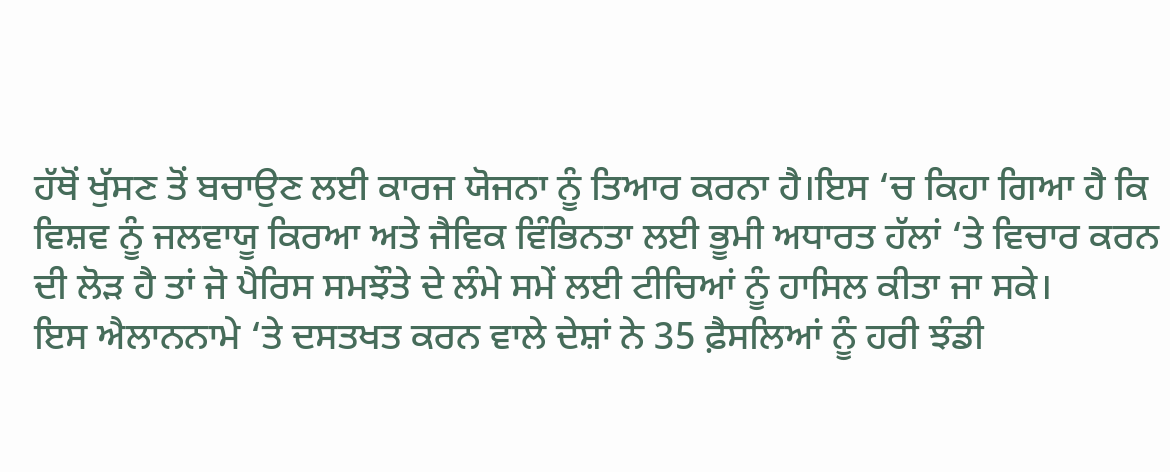ਹੱਥੋਂ ਖੁੱਸਣ ਤੋਂ ਬਚਾਉਣ ਲਈ ਕਾਰਜ ਯੋਜਨਾ ਨੂੰ ਤਿਆਰ ਕਰਨਾ ਹੈ।ਇਸ ‘ਚ ਕਿਹਾ ਗਿਆ ਹੈ ਕਿ ਵਿਸ਼ਵ ਨੂੰ ਜਲਵਾਯੂ ਕਿਰਆ ਅਤੇ ਜੈਵਿਕ ਵਿੰਭਿਨਤਾ ਲਈ ਭੂਮੀ ਅਧਾਰਤ ਹੱਲਾਂ ‘ਤੇ ਵਿਚਾਰ ਕਰਨ ਦੀ ਲੋੜ ਹੈ ਤਾਂ ਜੋ ਪੈਰਿਸ ਸਮਝੌਤੇ ਦੇ ਲੰਮੇ ਸਮੇਂ ਲਈ ਟੀਚਿਆਂ ਨੂੰ ਹਾਸਿਲ ਕੀਤਾ ਜਾ ਸਕੇ।
ਇਸ ਐਲਾਨਨਾਮੇ ‘ਤੇ ਦਸਤਖਤ ਕਰਨ ਵਾਲੇ ਦੇਸ਼ਾਂ ਨੇ 35 ਫ਼ੈਸਲਿਆਂ ਨੂੰ ਹਰੀ ਝੰਡੀ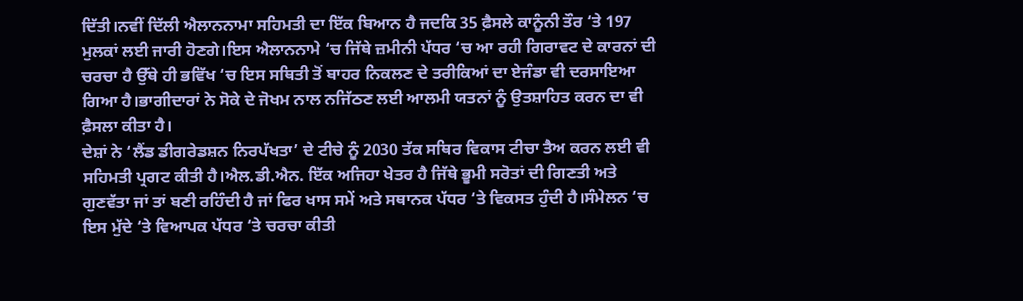ਦਿੱਤੀ।ਨਵੀਂ ਦਿੱਲੀ ਐਲਾਨਨਾਮਾ ਸਹਿਮਤੀ ਦਾ ਇੱਕ ਬਿਆਨ ਹੈ ਜਦਕਿ 35 ਫ਼ੈਸਲੇ ਕਾਨੂੰਨੀ ਤੌਰ ‘ਤੇ 197 ਮੁਲਕਾਂ ਲਈ ਜਾਰੀ ਹੋਣਗੇ।ਇਸ ਐਲਾਨਨਾਮੇ ‘ਚ ਜਿੱਥੇ ਜ਼ਮੀਨੀ ਪੱਧਰ ‘ਚ ਆ ਰਹੀ ਗਿਰਾਵਟ ਦੇ ਕਾਰਨਾਂ ਦੀ ਚਰਚਾ ਹੈ ਉੱਥੇ ਹੀ ਭਵਿੱਖ ‘ਚ ਇਸ ਸਥਿਤੀ ਤੋਂ ਬਾਹਰ ਨਿਕਲਣ ਦੇ ਤਰੀਕਿਆਂ ਦਾ ਏਜੰਡਾ ਵੀ ਦਰਸਾਇਆ ਗਿਆ ਹੈ।ਭਾਗੀਦਾਰਾਂ ਨੇ ਸੋਕੇ ਦੇ ਜੋਖਮ ਨਾਲ ਨਜਿੱਠਣ ਲਈ ਆਲਮੀ ਯਤਨਾਂ ਨੂੰ ਉਤਸ਼ਾਹਿਤ ਕਰਨ ਦਾ ਵੀ ਫ਼ੈਸਲਾ ਕੀਤਾ ਹੈ।
ਦੇਸ਼ਾਂ ਨੇ ‘ਲੈਂਡ ਡੀਗਰੇਡਸ਼ਨ ਨਿਰਪੱਖਤਾ’ ਦੇ ਟੀਚੇ ਨੂੰ 2030 ਤੱਕ ਸਥਿਰ ਵਿਕਾਸ ਟੀਚਾ ਤੈਅ ਕਰਨ ਲਈ ਵੀ ਸਹਿਮਤੀ ਪ੍ਰਗਟ ਕੀਤੀ ਹੈ।ਐਲ.ਡੀ.ਐਨ. ਇੱਕ ਅਜਿਹਾ ਖੇਤਰ ਹੈ ਜਿੱਥੇ ਭੂਮੀ ਸਰੋਤਾਂ ਦੀ ਗਿਣਤੀ ਅਤੇ ਗੁਣਵੱਤਾ ਜਾਂ ਤਾਂ ਬਣੀ ਰਹਿੰਦੀ ਹੈ ਜਾਂ ਫਿਰ ਖਾਸ ਸਮੇਂ ਅਤੇ ਸਥਾਨਕ ਪੱਧਰ ‘ਤੇ ਵਿਕਸਤ ਹੁੰਦੀ ਹੈ।ਸੰਮੇਲਨ ‘ਚ ਇਸ ਮੁੱਦੇ ‘ਤੇ ਵਿਆਪਕ ਪੱਧਰ ‘ਤੇ ਚਰਚਾ ਕੀਤੀ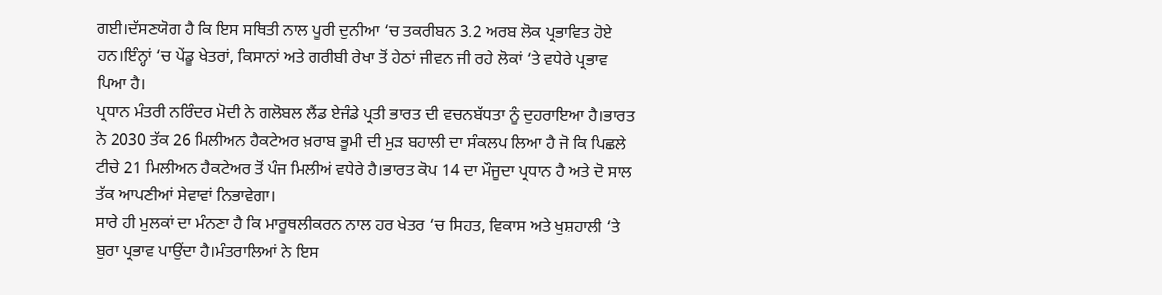ਗਈ।ਦੱਸਣਯੋਗ ਹੈ ਕਿ ਇਸ ਸਥਿਤੀ ਨਾਲ ਪੂਰੀ ਦੁਨੀਆ ‘ਚ ਤਕਰੀਬਨ 3.2 ਅਰਬ ਲੋਕ ਪ੍ਰਭਾਵਿਤ ਹੋਏ ਹਨ।ਇੰਨ੍ਹਾਂ ‘ਚ ਪੇਂਡੂ ਖੇਤਰਾਂ, ਕਿਸਾਨਾਂ ਅਤੇ ਗਰੀਬੀ ਰੇਖਾ ਤੋਂ ਹੇਠਾਂ ਜੀਵਨ ਜੀ ਰਹੇ ਲੋਕਾਂ ‘ਤੇ ਵਧੇਰੇ ਪ੍ਰਭਾਵ ਪਿਆ ਹੈ।
ਪ੍ਰਧਾਨ ਮੰਤਰੀ ਨਰਿੰਦਰ ਮੋਦੀ ਨੇ ਗਲੋਬਲ ਲੈਂਡ ਏਜੰਡੇ ਪ੍ਰਤੀ ਭਾਰਤ ਦੀ ਵਚਨਬੱਧਤਾ ਨੂੰ ਦੁਹਰਾਇਆ ਹੈ।ਭਾਰਤ ਨੇ 2030 ਤੱਕ 26 ਮਿਲੀਅਨ ਹੈਕਟੇਅਰ ਖ਼ਰਾਬ ਭੂਮੀ ਦੀ ਮੁੜ ਬਹਾਲੀ ਦਾ ਸੰਕਲਪ ਲਿਆ ਹੈ ਜੋ ਕਿ ਪਿਛਲੇ ਟੀਚੇ 21 ਮਿਲੀਅਨ ਹੈਕਟੇਅਰ ਤੋਂ ਪੰਜ ਮਿਲੀਅਂ ਵਧੇਰੇ ਹੈ।ਭਾਰਤ ਕੋਪ 14 ਦਾ ਮੌਜੂਦਾ ਪ੍ਰਧਾਨ ਹੈ ਅਤੇ ਦੋ ਸਾਲ ਤੱਕ ਆਪਣੀਆਂ ਸੇਵਾਵਾਂ ਨਿਭਾਵੇਗਾ।
ਸਾਰੇ ਹੀ ਮੁਲਕਾਂ ਦਾ ਮੰਨਣਾ ਹੈ ਕਿ ਮਾਰੂਥਲੀਕਰਨ ਨਾਲ ਹਰ ਖੇਤਰ ‘ਚ ਸਿਹਤ, ਵਿਕਾਸ ਅਤੇ ਖੁਸ਼ਹਾਲੀ ‘ਤੇ ਬੁਰਾ ਪ੍ਰਭਾਵ ਪਾਉਂਦਾ ਹੈ।ਮੰਤਰਾਲਿਆਂ ਨੇ ਇਸ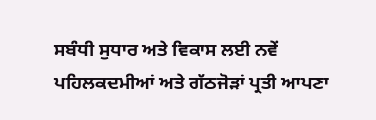ਸਬੰਧੀ ਸੁਧਾਰ ਅਤੇ ਵਿਕਾਸ ਲਈ ਨਵੇਂ ਪਹਿਲਕਦਮੀਆਂ ਅਤੇ ਗੱਠਜੋੜਾਂ ਪ੍ਰਤੀ ਆਪਣਾ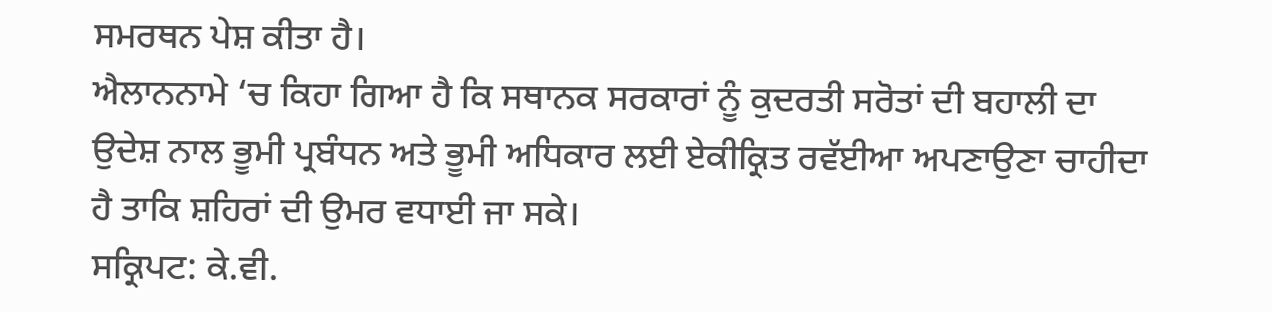ਸਮਰਥਨ ਪੇਸ਼ ਕੀਤਾ ਹੈ।
ਐਲਾਨਨਾਮੇ ‘ਚ ਕਿਹਾ ਗਿਆ ਹੈ ਕਿ ਸਥਾਨਕ ਸਰਕਾਰਾਂ ਨੂੰ ਕੁਦਰਤੀ ਸਰੋਤਾਂ ਦੀ ਬਹਾਲੀ ਦਾ ਉਦੇਸ਼ ਨਾਲ ਭੂਮੀ ਪ੍ਰਬੰਧਨ ਅਤੇ ਭੂਮੀ ਅਧਿਕਾਰ ਲਈ ਏਕੀਕ੍ਰਿਤ ਰਵੱਈਆ ਅਪਣਾਉਣਾ ਚਾਹੀਦਾ ਹੈ ਤਾਕਿ ਸ਼ਹਿਰਾਂ ਦੀ ਉਮਰ ਵਧਾਈ ਜਾ ਸਕੇ।
ਸਕ੍ਰਿਪਟ: ਕੇ.ਵੀ.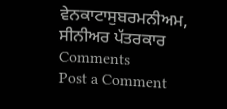ਵੇਨਕਾਟਾਸੁਬਰਮਨੀਅਮ, ਸੀਨੀਅਰ ਪੱਤਰਕਾਰ
Comments
Post a Comment